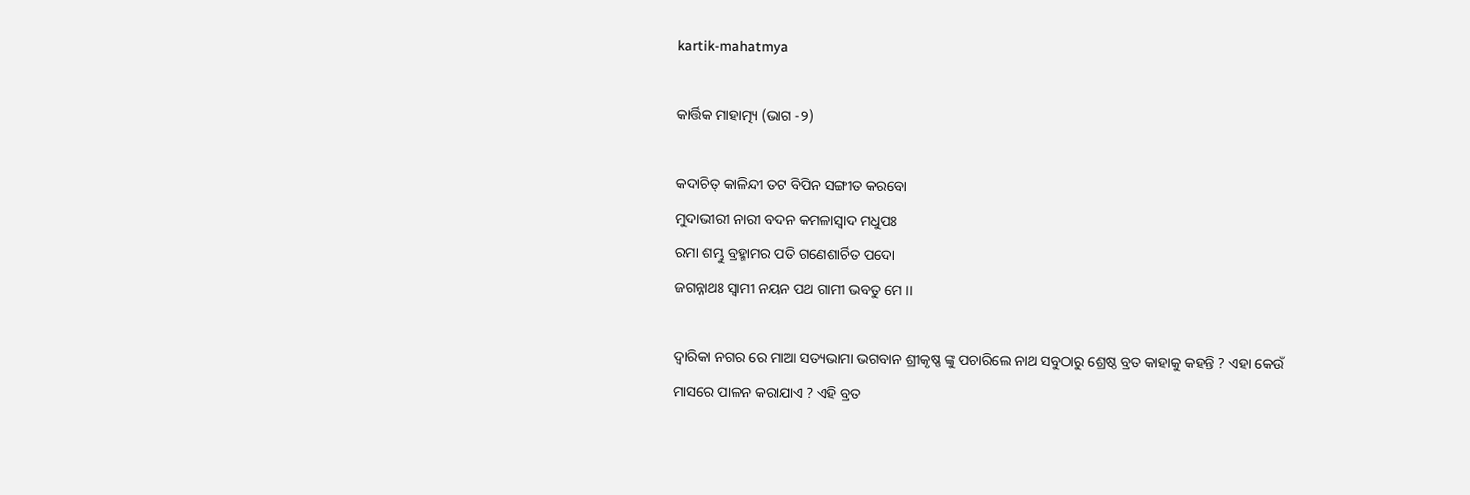kartik-mahatmya

କାର୍ତ୍ତିକ ମାହାତ୍ମ୍ୟ (ଭାଗ -୨)

କଦାଚିତ୍ କାଳିନ୍ଦୀ ତଟ ବିପିନ ସଙ୍ଗୀତ କରବୋ
ମୁଦାଭୀରୀ ନାରୀ ବଦନ କମଳାସ୍ଵାଦ ମଧୁପଃ
ରମା ଶମ୍ଭୁ ବ୍ରହ୍ମାମର ପତି ଗଣେଶାର୍ଚିତ ପଦୋ
ଜଗନ୍ନାଥଃ ସ୍ଵାମୀ ନୟନ ପଥ ଗାମୀ ଭବତୁ ମେ ।।

ଦ୍ଵାରିକା ନଗର ରେ ମାଆ ସତ୍ୟଭାମା ଭଗବାନ ଶ୍ରୀକୃଷ୍ଣ ଙ୍କୁ ପଚାରିଲେ ନାଥ ସବୁଠାରୁ ଶ୍ରେଷ୍ଠ ବ୍ରତ କାହାକୁ କହନ୍ତି ? ଏହା କେଉଁ ମାସରେ ପାଳନ କରାଯାଏ ? ଏହି ବ୍ରତ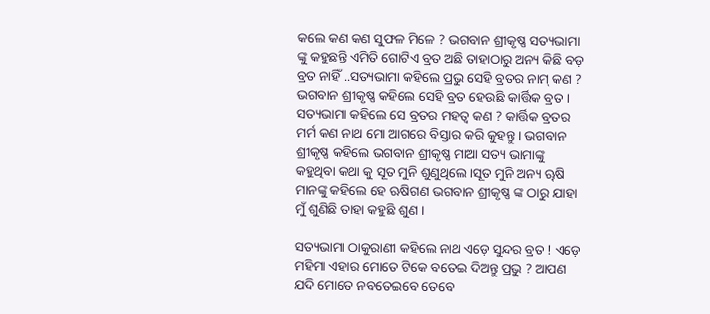କଲେ କଣ କଣ ସୁଫଳ ମିଳେ ? ଭଗବାନ ଶ୍ରୀକୃଷ୍ଣ ସତ୍ୟଭାମା ଙ୍କୁ କହୁଛନ୍ତି ଏମିତି ଗୋଟିଏ ବ୍ରତ ଅଛି ତାହାଠାରୁ ଅନ୍ୟ କିଛି ବଡ଼ ବ୍ରତ ନାହିଁ ..ସତ୍ୟଭାମା କହିଲେ ପ୍ରଭୁ ସେହି ବ୍ରତର ନାମ୍ କଣ ? ଭଗବାନ ଶ୍ରୀକୃଷ୍ଣ କହିଲେ ସେହି ବ୍ରତ ହେଉଛି କାର୍ତ୍ତିକ ବ୍ରତ । ସତ୍ୟଭାମା କହିଲେ ସେ ବ୍ରତର ମହତ୍ୱ କଣ ? କାର୍ତ୍ତିକ ବ୍ରତର ମର୍ମ କଣ ନାଥ ମୋ ଆଗରେ ବିସ୍ତାର କରି କୁହନ୍ତୁ । ଭଗବାନ ଶ୍ରୀକୃଷ୍ଣ କହିଲେ ଭଗବାନ ଶ୍ରୀକୃଷ୍ଣ ମାଆ ସତ୍ୟ ଭାମାଙ୍କୁ କହୁଥିବା କଥା କୁ ସୂତ ମୁନି ଶୁଣୁଥିଲେ ।ସୂତ ମୁନି ଅନ୍ୟ ୠଷି ମାନଙ୍କୁ କହିଲେ ହେ ଋଷିଗଣ ଭଗବାନ ଶ୍ରୀକୃଷ୍ଣ ଙ୍କ ଠାରୁ ଯାହା ମୁଁ ଶୁଣିଛି ତାହା କହୁଛି ଶୁଣ ।

ସତ୍ୟଭାମା ଠାକୁରାଣୀ କହିଲେ ନାଥ ଏଡ଼େ ସୁନ୍ଦର ବ୍ରତ ! ଏଡ଼େ ମହିମା ଏହାର ମୋତେ ଟିକେ ବତେଇ ଦିଅନ୍ତୁ ପ୍ରଭୁ ? ଆପଣ ଯଦି ମୋତେ ନବତେଇବେ ତେବେ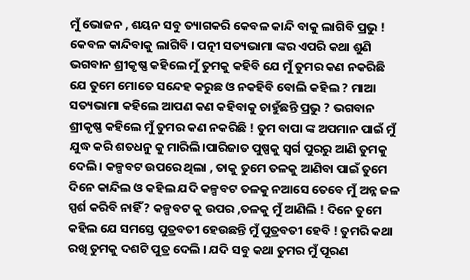ମୁଁ ଭୋଜନ , ଶୟନ ସବୁ ତ୍ୟାଗକରି କେବଳ କାନ୍ଦି ବାକୁ ଲାଗିବି ପ୍ରଭୁ ! କେବଳ କାନ୍ଦିବାକୁ ଲାଗିବି । ପତ୍ନୀ ସତ୍ୟଭାମା ଙ୍କର ଏପରି କଥା ଶୁଣି ଭଗବାନ ଶ୍ରୀକୃଷ୍ଣ କହିଲେ ମୁଁ ତୁମକୁ କହିବି ଯେ ମୁଁ ତୁମର କଣ ନକରିଛି ଯେ ତୁମେ ମୋତେ ସନ୍ଦେହ କରୁଛ ଓ ନକହିବି ବୋଲି କହିଲ ? ମାଆ ସତ୍ୟଭାମା କହିଲେ ଆପଣ କଣ କହିବାକୁ ଚାହୁଁଛନ୍ତି ପ୍ରଭୁ ? ଭଗବାନ ଶ୍ରୀକୃଷ୍ଣ କହିଲେ ମୁଁ ତୁମର କଣ ନକରିଛି ! ତୁମ ବାପା ଙ୍କ ଅପମାନ ପାଇଁ ମୁଁ ଯୁଦ୍ଧ କରି ଶତଧନୁ କୁ ମାରିଲି।ପାରିଜାତ ପୁଷ୍ପକୁ ସ୍ୱର୍ଗ ପୁରରୁ ଆଣି ତୁମକୁ ଦେଲି । କଳ୍ପବଟ ଉପରେ ଥିଲା , ତାକୁ ତୁମେ ତଳକୁ ଆଣିବା ପାଇଁ ତୁମେ ଦିନେ କାନ୍ଦିଲ ଓ କହିଲ ଯଦି କଳ୍ପବଟ ତଳକୁ ନଆସେ ତେବେ ମୁଁ ଅନ୍ନ ଜଳ ସ୍ପର୍ଶ କରିବି ନାହିଁ ? କଳ୍ପବଟ କୁ ଉପର ,ତଳକୁ ମୁଁ ଆଣିଲି ! ଦିନେ ତୁମେ କହିଲ ଯେ ସମସ୍ତେ ପୁତ୍ରବତୀ ହେଉଛନ୍ତି ମୁଁ ପୁତ୍ରବତୀ ହେବି ! ତୁମରି କଥା ରଖି ତୁମକୁ ଦଶଟି ପୁତ୍ର ଦେଲି । ଯଦି ସବୁ କଥା ତୁମର ମୁଁ ପୂରଣ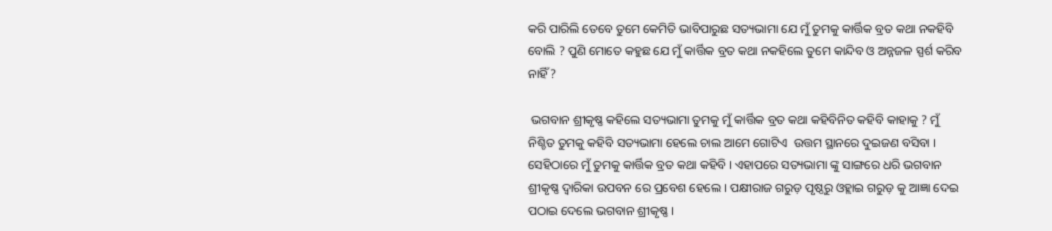କରି ପାରିଲି ତେବେ ତୁମେ କେମିତି ଭାବିପାରୁଛ ସତ୍ୟଭାମା ଯେ ମୁଁ ତୁମକୁ କାର୍ତ୍ତିକ ବ୍ରତ କଥା ନକହିବି ବୋଲି ? ପୁଣି ମୋତେ କହୁଛ ଯେ ମୁଁ କାର୍ତ୍ତିକ ବ୍ରତ କଥା ନକହିଲେ ତୁମେ କାନ୍ଦିବ ଓ ଅନ୍ନଜଳ ସ୍ପର୍ଶ କରିବ ନାହିଁ ?

 ଭଗବାନ ଶ୍ରୀକୃଷ୍ଣ କହିଲେ ସତ୍ୟଭାମା ତୁମକୁ ମୁଁ କାର୍ତ୍ତିକ ବ୍ରତ କଥା କହିବିନିତ କହିବି କାହାକୁ ? ମୁଁ ନିଶ୍ଚିତ ତୁମକୁ କହିବି ସତ୍ୟଭାମା ହେଲେ ଚାଲ ଆମେ ଗୋଟିଏ  ଉତ୍ତମ ସ୍ଥାନରେ ଦୁଇଜଣ ବସିବା । ସେହିଠାରେ ମୁଁ ତୁମକୁ କାର୍ତ୍ତିକ ବ୍ରତ କଥା କହିବି । ଏହାପରେ ସତ୍ୟଭାମା ଙ୍କୁ ସାଙ୍ଗରେ ଧରି ଭଗବାନ ଶ୍ରୀକୃଷ୍ଣ ଦ୍ଵାରିକା ଉପବନ ରେ ପ୍ରବେଶ ହେଲେ । ପକ୍ଷୀରାଜ ଗରୁଡ଼ ପୃଷ୍ଠରୁ ଓହ୍ଲାଇ ଗରୁଡ଼ କୁ ଆଜ୍ଞା ଦେଇ ପଠାଇ ଦେଲେ ଭଗବାନ ଶ୍ରୀକୃଷ୍ଣ ।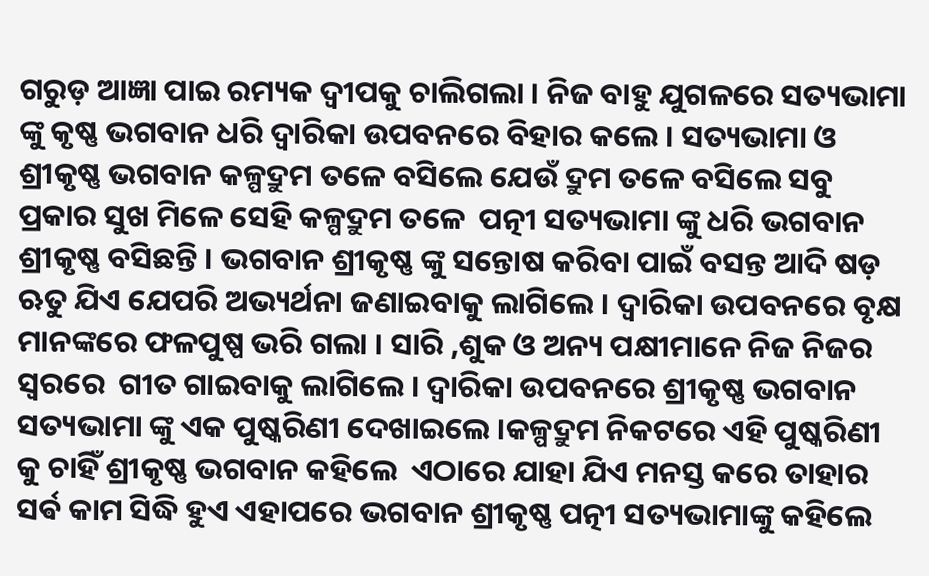ଗରୁଡ଼ ଆଜ୍ଞା ପାଇ ରମ୍ୟକ ଦ୍ବୀପକୁ ଚାଲିଗଲା । ନିଜ ବାହୁ ଯୁଗଳରେ ସତ୍ୟଭାମା ଙ୍କୁ କୃଷ୍ଣ ଭଗବାନ ଧରି ଦ୍ଵାରିକା ଉପବନରେ ବିହାର କଲେ । ସତ୍ୟଭାମା ଓ ଶ୍ରୀକୃଷ୍ଣ ଭଗବାନ କଳ୍ପଦ୍ରୁମ ତଳେ ବସିଲେ ଯେଉଁ ଦ୍ରୁମ ତଳେ ବସିଲେ ସବୁ ପ୍ରକାର ସୁଖ ମିଳେ ସେହି କଳ୍ପଦ୍ରୁମ ତଳେ  ପତ୍ନୀ ସତ୍ୟଭାମା ଙ୍କୁ ଧରି ଭଗବାନ ଶ୍ରୀକୃଷ୍ଣ ବସିଛନ୍ତି । ଭଗବାନ ଶ୍ରୀକୃଷ୍ଣ ଙ୍କୁ ସନ୍ତୋଷ କରିବା ପାଇଁ ବସନ୍ତ ଆଦି ଷଡ଼ ଋତୁ ଯିଏ ଯେପରି ଅଭ୍ୟର୍ଥନା ଜଣାଇବାକୁ ଲାଗିଲେ । ଦ୍ଵାରିକା ଉପବନରେ ବୃକ୍ଷ ମାନଙ୍କରେ ଫଳପୁଷ୍ପ ଭରି ଗଲା । ସାରି ,ଶୁକ ଓ ଅନ୍ୟ ପକ୍ଷୀମାନେ ନିଜ ନିଜର ସ୍ୱରରେ  ଗୀତ ଗାଇବାକୁ ଲାଗିଲେ । ଦ୍ଵାରିକା ଉପବନରେ ଶ୍ରୀକୃଷ୍ଣ ଭଗବାନ ସତ୍ୟଭାମା ଙ୍କୁ ଏକ ପୁଷ୍କରିଣୀ ଦେଖାଇଲେ ।କଳ୍ପଦ୍ରୁମ ନିକଟରେ ଏହି ପୁଷ୍କରିଣୀ କୁ ଚାହିଁ ଶ୍ରୀକୃଷ୍ଣ ଭଗବାନ କହିଲେ  ଏଠାରେ ଯାହା ଯିଏ ମନସ୍ତ କରେ ତାହାର ସର୍ଵ କାମ ସିଦ୍ଧି ହୁଏ ଏହାପରେ ଭଗବାନ ଶ୍ରୀକୃଷ୍ଣ ପତ୍ନୀ ସତ୍ୟଭାମାଙ୍କୁ କହିଲେ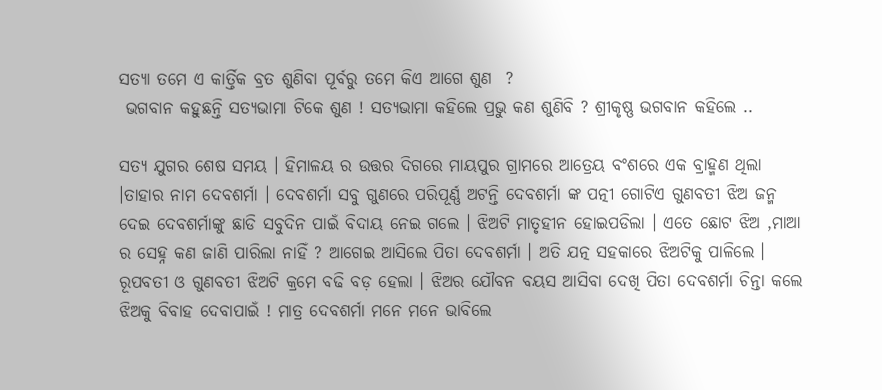ସତ୍ୟା ତମେ ଏ କାର୍ତ୍ତିକ ବ୍ରତ ଶୁଣିବା ପୂର୍ବରୁ ତମେ କିଏ ଆଗେ ଶୁଣ  ?
 ଭଗବାନ କହୁଛନ୍ତି ସତ୍ୟଭାମା ଟିକେ ଶୁଣ ! ସତ୍ୟଭାମା କହିଲେ ପ୍ରଭୁ କଣ ଶୁଣିବି ? ଶ୍ରୀକୃଷ୍ଣ ଭଗବାନ କହିଲେ ..

ସତ୍ୟ ଯୁଗର ଶେଷ ସମୟ । ହିମାଳୟ ର ଉତ୍ତର ଦିଗରେ ମାୟପୁର ଗ୍ରାମରେ ଆତ୍ରେୟ ବଂଶରେ ଏକ ବ୍ରାହ୍ମଣ ଥିଲା ।ତାହାର ନାମ ଦେବଶର୍ମା । ଦେବଶର୍ମା ସବୁ ଗୁଣରେ ପରିପୂର୍ଣ୍ଣ ଅଟନ୍ତି ଦେବଶର୍ମା ଙ୍କ ପତ୍ନୀ ଗୋଟିଏ ଗୁଣବତୀ ଝିଅ ଜନ୍ମ ଦେଇ ଦେବଶର୍ମାଙ୍କୁ ଛାଡି ସବୁଦିନ ପାଇଁ ବିଦାୟ ନେଇ ଗଲେ । ଝିଅଟି ମାତୃହୀନ ହୋଇପଡିଲା । ଏତେ ଛୋଟ ଝିଅ ,ମାଆ ର ସେହ୍ନ କଣ ଜାଣି ପାରିଲା ନାହିଁ ? ଆଗେଇ ଆସିଲେ ପିତା ଦେବଶର୍ମା । ଅତି ଯତ୍ନ ସହକାରେ ଝିଅଟିକୁ ପାଳିଲେ । ରୂପବତୀ ଓ ଗୁଣବତୀ ଝିଅଟି କ୍ରମେ ବଢି ବଡ଼ ହେଲା । ଝିଅର ଯୌବନ ବୟସ ଆସିବା ଦେଖି ପିତା ଦେବଶର୍ମା ଚିନ୍ତା କଲେ ଝିଅକୁ ବିବାହ ଦେବାପାଇଁ ! ମାତ୍ର ଦେବଶର୍ମା ମନେ ମନେ ଭାବିଲେ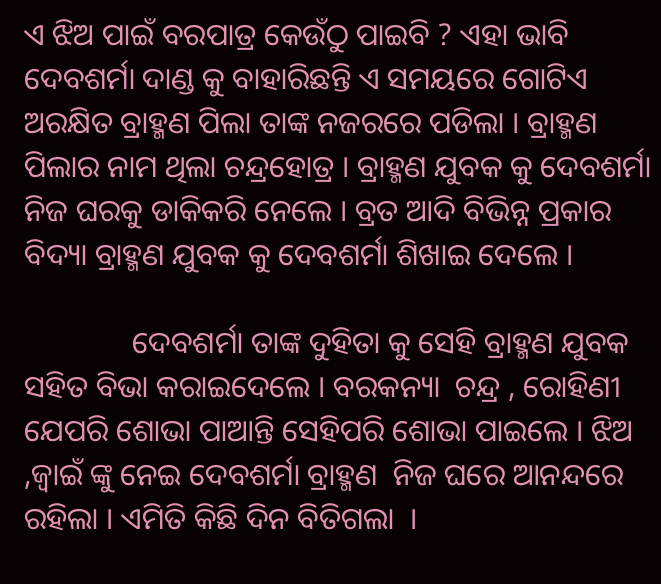ଏ ଝିଅ ପାଇଁ ବରପାତ୍ର କେଉଁଠୁ ପାଇବି ? ଏହା ଭାବି ଦେବଶର୍ମା ଦାଣ୍ଡ କୁ ବାହାରିଛନ୍ତି ଏ ସମୟରେ ଗୋଟିଏ ଅରକ୍ଷିତ ବ୍ରାହ୍ମଣ ପିଲା ତାଙ୍କ ନଜରରେ ପଡିଲା । ବ୍ରାହ୍ମଣ ପିଲାର ନାମ ଥିଲା ଚନ୍ଦ୍ରହୋତ୍ର । ବ୍ରାହ୍ମଣ ଯୁବକ କୁ ଦେବଶର୍ମା ନିଜ ଘରକୁ ଡାକିକରି ନେଲେ । ବ୍ରତ ଆଦି ବିଭିନ୍ନ ପ୍ରକାର ବିଦ୍ୟା ବ୍ରାହ୍ମଣ ଯୁବକ କୁ ଦେବଶର୍ମା ଶିଖାଇ ଦେଲେ ।

              ଦେବଶର୍ମା ତାଙ୍କ ଦୁହିତା କୁ ସେହି ବ୍ରାହ୍ମଣ ଯୁବକ ସହିତ ବିଭା କରାଇଦେଲେ । ବରକନ୍ୟା  ଚନ୍ଦ୍ର , ରୋହିଣୀ ଯେପରି ଶୋଭା ପାଆନ୍ତି ସେହିପରି ଶୋଭା ପାଇଲେ । ଝିଅ ,ଜ୍ୱାଇଁ ଙ୍କୁ ନେଇ ଦେବଶର୍ମା ବ୍ରାହ୍ମଣ  ନିଜ ଘରେ ଆନନ୍ଦରେ ରହିଲା । ଏମିତି କିଛି ଦିନ ବିତିଗଲା  ।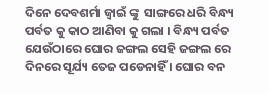ଦିନେ ଦେବଶର୍ମା ଜ୍ୱାଇଁ ଙ୍କୁ  ସାଙ୍ଗରେ ଧରି ବିନ୍ଧ୍ୟ ପର୍ବତ କୁ କାଠ ଆଣିବା କୁ ଗଲା । ବିନ୍ଧ୍ୟ ପର୍ବତ ଯେଉଁଠାରେ ଘୋର ଜଙ୍ଗଲ ସେହି ଜଙ୍ଗଲ ରେ ଦିନରେ ସୂର୍ଯ୍ୟ ତେଜ ପଡେନାହିଁ । ଘୋର ବନ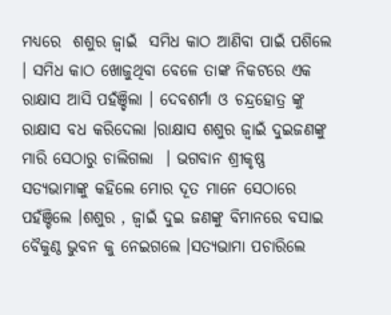ମଧ୍ୟରେ  ଶଶୁର ଜ୍ବାଇଁ  ସମିଧ କାଠ ଆଣିବା ପାଇଁ ପଶିଲେ । ସମିଧ କାଠ ଖୋଜୁଥିବା ବେଳେ ତାଙ୍କ ନିକଟରେ ଏକ ରାକ୍ଷାସ ଆସି ପହଁଞ୍ଚିଲା । ଦେବଶର୍ମା ଓ ଚନ୍ଦ୍ରହୋତ୍ର ଙ୍କୁ ରାକ୍ଷାସ ବଧ କରିଦେଲା ।ରାକ୍ଷାସ ଶଶୁର ଜ୍ବାଇଁ ଦୁଇଜଣଙ୍କୁ ମାରି ସେଠାରୁ ଚାଲିଗଲା  । ଭଗବାନ ଶ୍ରୀକୃଷ୍ଣ ସତ୍ୟଭାମାଙ୍କୁ କହିଲେ ମୋର ଦୂତ ମାନେ ସେଠାରେ ପହଁଞ୍ଚିଲେ ।ଶଶୁର , ଜ୍ବାଇଁ ଦୁଇ ଜଣଙ୍କୁ ବିମାନରେ ବସାଇ ବୈକୁଣ୍ଠ ଭୁବନ କୁ ନେଇଗଲେ ।ସତ୍ୟଭାମା ପଚାରିଲେ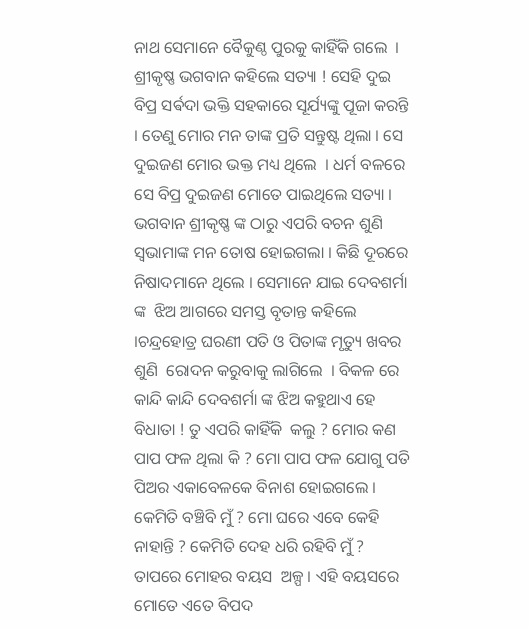ନାଥ ସେମାନେ ବୈକୁଣ୍ଠ ପୁରକୁ କାହିଁକି ଗଲେ  । ଶ୍ରୀକୃଷ୍ଣ ଭଗବାନ କହିଲେ ସତ୍ୟା ! ସେହି ଦୁଇ ବିପ୍ର ସର୍ଵଦା ଭକ୍ତି ସହକାରେ ସୂର୍ଯ୍ୟଙ୍କୁ ପୂଜା କରନ୍ତି । ତେଣୁ ମୋର ମନ ତାଙ୍କ ପ୍ରତି ସନ୍ତୁଷ୍ଟ ଥିଲା । ସେ ଦୁଇଜଣ ମୋର ଭକ୍ତ ମଧ୍ୟ ଥିଲେ  । ଧର୍ମ ବଳରେ ସେ ବିପ୍ର ଦୁଇଜଣ ମୋତେ ପାଇଥିଲେ ସତ୍ୟା । ଭଗବାନ ଶ୍ରୀକୃଷ୍ଣ ଙ୍କ ଠାରୁ ଏପରି ବଚନ ଶୁଣି  ସ୍ଵଭାମାଙ୍କ ମନ ତୋଷ ହୋଇଗଲା । କିଛି ଦୂରରେ ନିଷାଦମାନେ ଥିଲେ । ସେମାନେ ଯାଇ ଦେବଶର୍ମା ଙ୍କ  ଝିଅ ଆଗରେ ସମସ୍ତ ବୃତାନ୍ତ କହିଲେ ।ଚନ୍ଦ୍ରହୋତ୍ର ଘରଣୀ ପତି ଓ ପିତାଙ୍କ ମୃତ୍ୟୁ ଖବର ଶୁଣି  ରୋଦନ କରୁବାକୁ ଲାଗିଲେ  । ବିକଳ ରେ କାନ୍ଦି କାନ୍ଦି ଦେବଶର୍ମା ଙ୍କ ଝିଅ କହୁଥାଏ ହେ ବିଧାତା ! ତୁ ଏପରି କାହିଁକି  କଲୁ ? ମୋର କଣ ପାପ ଫଳ ଥିଲା କି ? ମୋ ପାପ ଫଳ ଯୋଗୁ ପତି ପିଅର ଏକାବେଳକେ ବିନାଶ ହୋଇଗଲେ । କେମିତି ବଞ୍ଚିବି ମୁଁ ? ମୋ ଘରେ ଏବେ କେହି ନାହାନ୍ତି ? କେମିତି ଦେହ ଧରି ରହିବି ମୁଁ ? ତାପରେ ମୋହର ବୟସ  ଅଳ୍ପ । ଏହି ବୟସରେ ମୋତେ ଏତେ ବିପଦ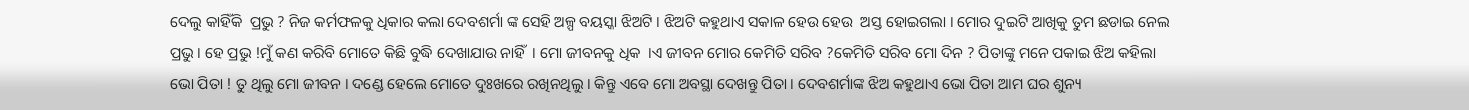ଦେଲୁ କାହିଁକି  ପ୍ରଭୁ ? ନିଜ କର୍ମଫଳକୁ ଧିକାର କଲା ଦେବଶର୍ମା ଙ୍କ ସେହି ଅଳ୍ପ ବୟସ୍କା ଝିଅଟି । ଝିଅଟି କହୁଥାଏ ସକାଳ ହେଉ ହେଉ  ଅସ୍ତ ହୋଇଗଲା । ମୋର ଦୁଇଟି ଆଖିକୁ ତୁମ ଛଡାଇ ନେଲ ପ୍ରଭୁ । ହେ ପ୍ରଭୁ !ମୁଁ କଣ କରିବି ମୋତେ କିଛି ବୁଦ୍ଧି ଦେଖାଯାଉ ନାହିଁ  । ମୋ ଜୀବନକୁ ଧିକ  ।ଏ ଜୀବନ ମୋର କେମିତି ସରିବ ?କେମିତି ସରିବ ମୋ ଦିନ ? ପିତାଙ୍କୁ ମନେ ପକାଇ ଝିଅ କହିଲା ଭୋ ପିତା ! ତୁ ଥିଲୁ ମୋ ଜୀବନ । ଦଣ୍ଡେ ହେଲେ ମୋତେ ଦୁଃଖରେ ରଖିନଥିଲୁ । କିନ୍ତୁ ଏବେ ମୋ ଅବସ୍ଥା ଦେଖନ୍ତୁ ପିତା । ଦେବଶର୍ମାଙ୍କ ଝିଅ କହୁଥାଏ ଭୋ ପିତା ଆମ ଘର ଶୁନ୍ୟ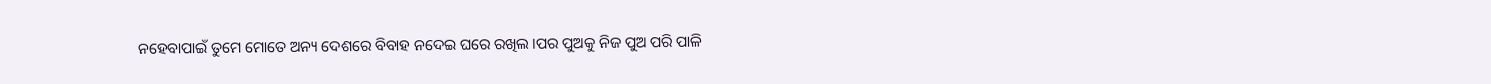ନହେବାପାଇଁ ତୁମେ ମୋତେ ଅନ୍ୟ ଦେଶରେ ବିବାହ ନଦେଇ ଘରେ ରଖିଲ ।ପର ପୁଅକୁ ନିଜ ପୁଅ ପରି ପାଳି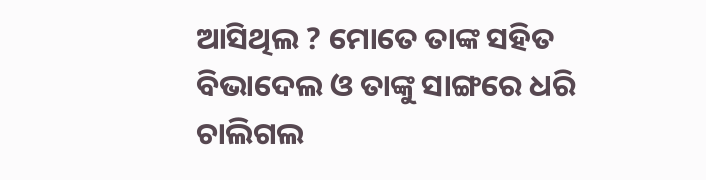ଆସିଥିଲ ? ମୋତେ ତାଙ୍କ ସହିତ ବିଭାଦେଲ ଓ ତାଙ୍କୁ ସାଙ୍ଗରେ ଧରି ଚାଲିଗଲ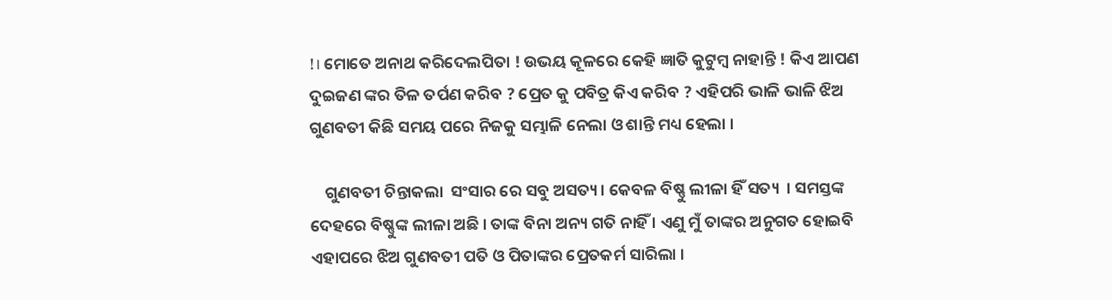!। ମୋତେ ଅନାଥ କରିଦେଲପିତା ! ଉଭୟ କୂଳରେ କେହି ଜ୍ଞାତି କୁଟୁମ୍ବ ନାହାନ୍ତି ! କିଏ ଆପଣ ଦୁଇଜଣ ଙ୍କର ତିଳ ତର୍ପଣ କରିବ ? ପ୍ରେତ କୁ ପବିତ୍ର କିଏ କରିବ ? ଏହିପରି ଭାଳି ଭାଳି ଝିଅ ଗୁଣବତୀ କିଛି ସମୟ ପରେ ନିଜକୁ ସମ୍ଭାଳି ନେଲା ଓ ଶାନ୍ତି ମଧ୍ୟ ହେଲା ।

    ଗୁଣବତୀ ଚିନ୍ତାକଲା  ସଂସାର ରେ ସବୁ ଅସତ୍ୟ । କେବଳ ବିଷ୍ଣୁ ଲୀଳା ହିଁ ସତ୍ୟ  । ସମସ୍ତଙ୍କ ଦେହରେ ବିଷ୍ଣୁଙ୍କ ଲୀଳା ଅଛି । ତାଙ୍କ ବିନା ଅନ୍ୟ ଗତି ନାହିଁ । ଏଣୁ ମୁଁ ତାଙ୍କର ଅନୁଗତ ହୋଇବି ଏହାପରେ ଝିଅ ଗୁଣବତୀ ପତି ଓ ପିତାଙ୍କର ପ୍ରେତକର୍ମ ସାରିଲା ।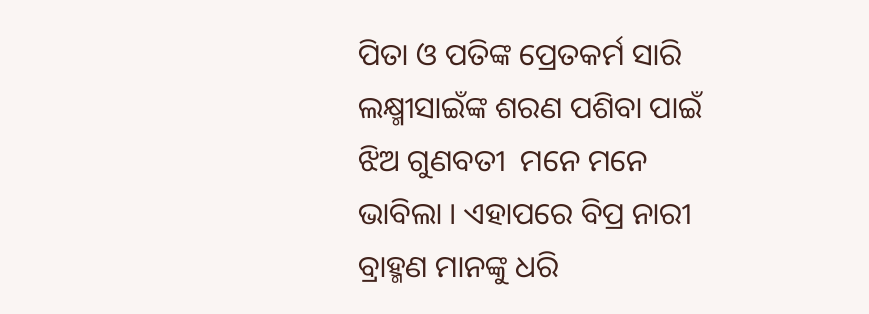ପିତା ଓ ପତିଙ୍କ ପ୍ରେତକର୍ମ ସାରି ଲକ୍ଷ୍ମୀସାଇଁଙ୍କ ଶରଣ ପଶିବା ପାଇଁ ଝିଅ ଗୁଣବତୀ  ମନେ ମନେ ଭାବିଲା । ଏହାପରେ ବିପ୍ର ନାରୀ  ବ୍ରାହ୍ମଣ ମାନଙ୍କୁ ଧରି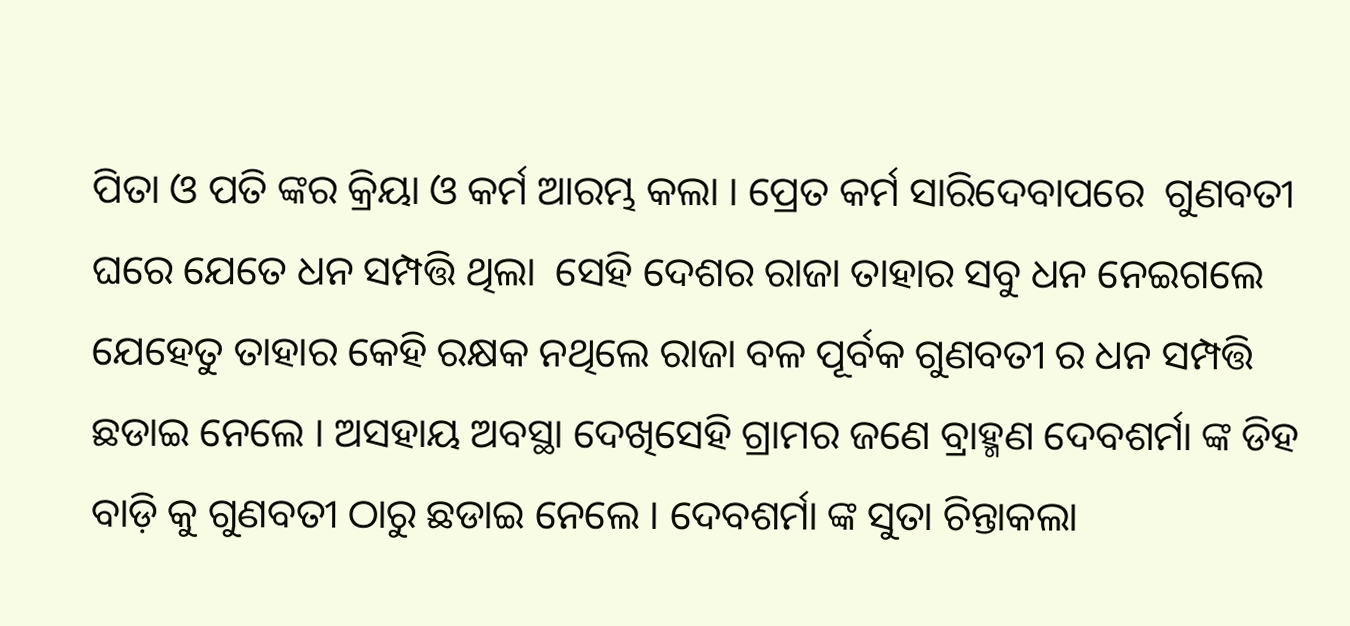ପିତା ଓ ପତି ଙ୍କର କ୍ରିୟା ଓ କର୍ମ ଆରମ୍ଭ କଲା । ପ୍ରେତ କର୍ମ ସାରିଦେବାପରେ  ଗୁଣବତୀ  ଘରେ ଯେତେ ଧନ ସମ୍ପତ୍ତି ଥିଲା  ସେହି ଦେଶର ରାଜା ତାହାର ସବୁ ଧନ ନେଇଗଲେ ଯେହେତୁ ତାହାର କେହି ରକ୍ଷକ ନଥିଲେ ରାଜା ବଳ ପୂର୍ବକ ଗୁଣବତୀ ର ଧନ ସମ୍ପତ୍ତି ଛଡାଇ ନେଲେ । ଅସହାୟ ଅବସ୍ଥା ଦେଖିସେହି ଗ୍ରାମର ଜଣେ ବ୍ରାହ୍ମଣ ଦେବଶର୍ମା ଙ୍କ ଡିହ ବାଡ଼ି କୁ ଗୁଣବତୀ ଠାରୁ ଛଡାଇ ନେଲେ । ଦେବଶର୍ମା ଙ୍କ ସୁତା ଚିନ୍ତାକଲା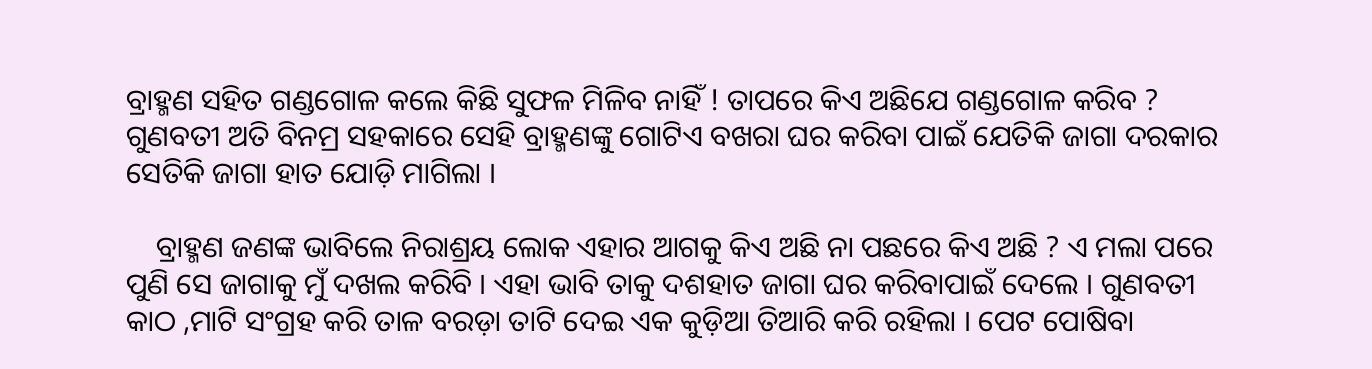ବ୍ରାହ୍ମଣ ସହିତ ଗଣ୍ଡଗୋଳ କଲେ କିଛି ସୁଫଳ ମିଳିବ ନାହିଁ ! ତାପରେ କିଏ ଅଛିଯେ ଗଣ୍ଡଗୋଳ କରିବ ? ଗୁଣବତୀ ଅତି ବିନମ୍ର ସହକାରେ ସେହି ବ୍ରାହ୍ମଣଙ୍କୁ ଗୋଟିଏ ବଖରା ଘର କରିବା ପାଇଁ ଯେତିକି ଜାଗା ଦରକାର ସେତିକି ଜାଗା ହାତ ଯୋଡ଼ି ମାଗିଲା ।

    ବ୍ରାହ୍ମଣ ଜଣଙ୍କ ଭାବିଲେ ନିରାଶ୍ରୟ ଲୋକ ଏହାର ଆଗକୁ କିଏ ଅଛି ନା ପଛରେ କିଏ ଅଛି ? ଏ ମଲା ପରେ ପୁଣି ସେ ଜାଗାକୁ ମୁଁ ଦଖଲ କରିବି । ଏହା ଭାବି ତାକୁ ଦଶହାତ ଜାଗା ଘର କରିବାପାଇଁ ଦେଲେ । ଗୁଣବତୀ କାଠ ,ମାଟି ସଂଗ୍ରହ କରି ତାଳ ବରଡ଼ା ତାଟି ଦେଇ ଏକ କୁଡ଼ିଆ ତିଆରି କରି ରହିଲା । ପେଟ ପୋଷିବା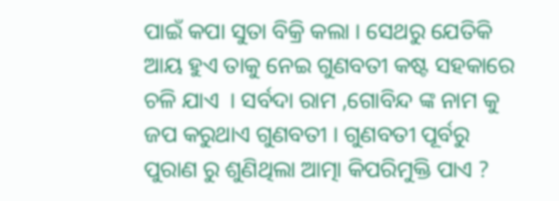ପାଇଁ କପା ସୁତା ବିକ୍ରି କଲା । ସେଥରୁ ଯେତିକି ଆୟ ହୁଏ ତାକୁ ନେଇ ଗୁଣବତୀ କଷ୍ଟ ସହକାରେ ଚଳି ଯାଏ  । ସର୍ବଦା ରାମ ,ଗୋବିନ୍ଦ ଙ୍କ ନାମ କୁ ଜପ କରୁଥାଏ ଗୁଣବତୀ । ଗୁଣବତୀ ପୂର୍ବରୁ ପୁରାଣ ରୁ ଶୁଣିଥିଲା ଆତ୍ମା କିପରିମୁକ୍ତି ପାଏ ?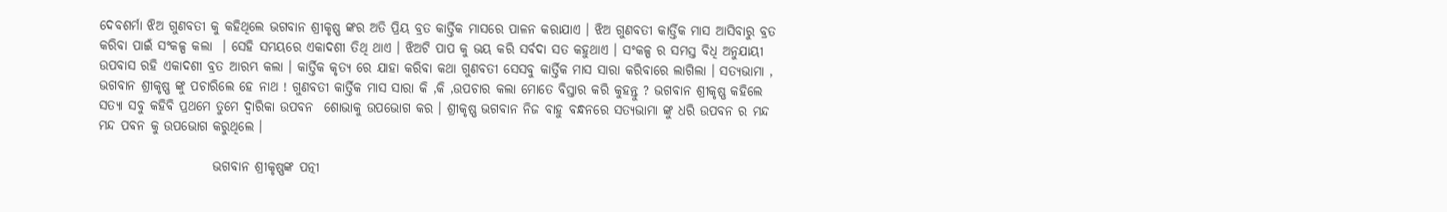ଦେବଶର୍ମା ଝିଅ ଗୁଣବତୀ କୁ କହିଥିଲେ ଭଗବାନ ଶ୍ରୀକୃଷ୍ଣ ଙ୍କର ଅତି ପ୍ରିୟ ବ୍ରତ କାର୍ତ୍ତିକ ମାସରେ ପାଳନ କରାଯାଏ । ଝିଅ ଗୁଣବତୀ କାର୍ତ୍ତିକ ମାସ ଆସିବାରୁ ବ୍ରତ କରିବା ପାଇଁ ସଂକଳ୍ପ କଲା  । ସେହି ସମୟରେ ଏକାଦଶୀ ତିଥି ଥାଏ । ଝିଅଟି ପାପ କୁ ଭୟ କରି ସର୍ବଦା ସତ କହୁଥାଏ । ସଂକଳ୍ପ ର ସମସ୍ତ ବିଧି ଅନୁଯାୟୀ ଉପବାସ ରହି ଏକାଦଶୀ ବ୍ରତ ଆରମ୍ଭ କଲା । କାର୍ତ୍ତିକ କୃତ୍ୟ ରେ ଯାହା କରିବା କଥା ଗୁଣବତୀ ସେସବୁ କାର୍ତ୍ତିକ ମାସ ସାରା କରିବାରେ ଲାଗିଲା । ସତ୍ୟଭାମା , ଭଗବାନ ଶ୍ରୀକୃଷ୍ଣ ଙ୍କୁ ପଚାରିଲେ ହେ ନାଥ ! ଗୁଣବତୀ କାର୍ତ୍ତିକ ମାସ ସାରା କି ,କି ,ଉପଚାର କଲା ମୋତେ ବିସ୍ତାର କରି କୁହନ୍ତୁ ? ଭଗବାନ ଶ୍ରୀକୃଷ୍ଣ କହିଲେ ସତ୍ୟା ସବୁ କହିବି ପ୍ରଥମେ ତୁମେ ଦ୍ଵାରିକା ଉପବନ  ଶୋଭାକୁ ଉପଭୋଗ କର । ଶ୍ରୀକୃଷ୍ଣ ଭଗବାନ ନିଜ ବାହୁ ବନ୍ଧନରେ ସତ୍ୟଭାମା ଙ୍କୁ ଧରି ଉପବନ ର ମନ୍ଦ ମନ୍ଦ ପବନ କୁ ଉପଭୋଗ କରୁଥିଲେ ।

                      ଭଗବାନ ଶ୍ରୀକୃଷ୍ଣଙ୍କ ପତ୍ନୀ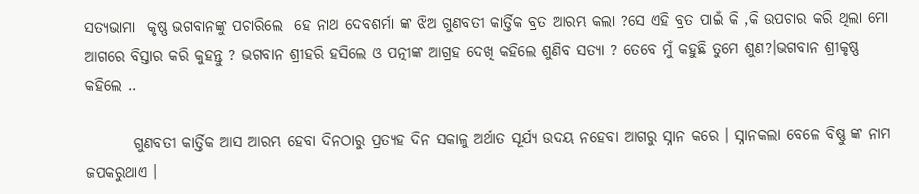ସତ୍ୟଭାମା  କୃଷ୍ଣ ଭଗବାନଙ୍କୁ ପଚାରିଲେ  ହେ ନାଥ ଦେବଶର୍ମା ଙ୍କ ଝିଅ ଗୁଣବତୀ କାର୍ତ୍ତିକ ବ୍ରତ ଆରମ୍ଭ କଲା ?ସେ ଏହି ବ୍ରତ ପାଇଁ କି ,କି ଉପଚାର କରି ଥିଲା ମୋ ଆଗରେ ବିସ୍ତାର କରି କୁହନ୍ତୁ ? ଭଗବାନ ଶ୍ରୀହରି ହସିଲେ ଓ ପତ୍ନୀଙ୍କ ଆଗ୍ରହ ଦେଖି କହିଲେ ଶୁଣିବ ସତ୍ୟା ? ତେବେ ମୁଁ କହୁଛି ତୁମେ ଶୁଣ?।ଭଗବାନ ଶ୍ରୀକୃଷ୍ଣ କହିଲେ ..

        ଗୁଣବତୀ କାର୍ତ୍ତିକ ଆସ ଆରମ୍ଭ ହେବା ଦିନଠାରୁ ପ୍ରତ୍ୟହ ଦିନ ସକାଳୁ ଅର୍ଥାତ ସୂର୍ଯ୍ୟ ଉଦୟ ନହେବା ଆଗରୁ ସ୍ନାନ କରେ । ସ୍ନାନକଲା ବେଳେ ବିଷ୍ଣୁ ଙ୍କ ନାମ ଜପକରୁଥାଏ ।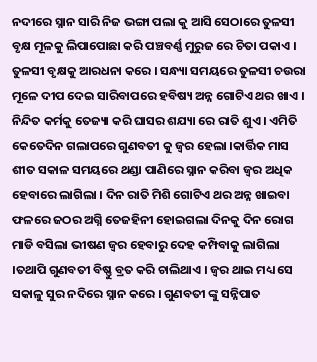ନଦୀରେ ସ୍ନାନ ସାରି ନିଜ ଭଙ୍ଗା ପଲା କୁ ଆସି ସେଠାରେ ତୁଳସୀ ବୃକ୍ଷ ମୂଳକୁ ଲିପାପୋଛା କରି ପଞ୍ଚବର୍ଣ୍ଣ ମୁରୁଜ ରେ ଚିତା ପକାଏ । ତୁଳସୀ ବୃକ୍ଷକୁ ଆରଧନା କରେ । ସନ୍ଧ୍ୟା ସମୟରେ ତୁଳସୀ ଚଉରା ମୂଳେ ଦୀପ ଦେଇ ସାରିବାପରେ ହବିଷ୍ୟ ଅନ୍ନ ଗୋଟିଏ ଥର ଖାଏ । ନିନ୍ଦିତ କର୍ମକୁ ତେଜ୍ୟା କରି ଘାସର ଶଯ୍ୟା ରେ ରାତି ଶୁଏ । ଏମିତି କେତେଦିନ ଗଲାପରେ ଗୁଣବତୀ କୁ ଜ୍ୱର ହେଲା ।କାର୍ତ୍ତିକ ମାସ ଶୀତ ସକାଳ ସମୟରେ ଥଣ୍ଡା ପାଣିରେ ସ୍ନାନ କରିବା ଜ୍ୱର ଅଧିକ ହେବାରେ ଲାଗିଲା । ଦିନ ରାତି ମିଶି ଗୋଟିଏ ଥର ଅନ୍ନ ଖାଇବା ଫଳରେ ଜଠର ଅଗ୍ନି ତେଜହିନୀ ହୋଇଗଲା ଦିନକୁ ଦିନ ରୋଗ ମାଡି ବସିଲା ଭୀଷଣ ଜ୍ୱର ହେବାରୁ ଦେହ କମ୍ପିବାକୁ ଲାଗିଲା ।ତଥାପି ଗୁଣବତୀ ବିଷ୍ଣୁ ବ୍ରତ କରି ଚାଲିଥାଏ । ଜ୍ୱର ଥାଇ ମଧ୍ୟ ସେ ସକାଳୁ ସୁର ନଦିରେ ସ୍ନାନ କରେ । ଗୁଣବତୀ ଙ୍କୁ ସନ୍ନିପାତ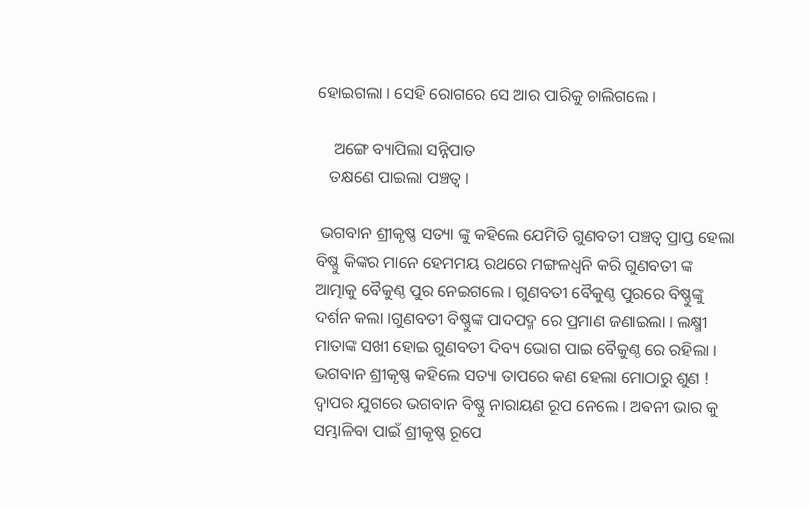ହୋଇଗଲା । ସେହି ରୋଗରେ ସେ ଆର ପାରିକୁ ଚାଲିଗଲେ ।

    ଅଙ୍ଗେ ବ୍ୟାପିଲା ସନ୍ନିପାତ
   ତକ୍ଷଣେ ପାଇଲା ପଞ୍ଚତ୍ୱ ।

 ଭଗବାନ ଶ୍ରୀକୃଷ୍ଣ ସତ୍ୟା ଙ୍କୁ କହିଲେ ଯେମିତି ଗୁଣବତୀ ପଞ୍ଚତ୍ୱ ପ୍ରାପ୍ତ ହେଲା ବିଷ୍ଣୁ କିଙ୍କର ମାନେ ହେମମୟ ରଥରେ ମଙ୍ଗଳଧ୍ୱନି କରି ଗୁଣବତୀ ଙ୍କ ଆତ୍ମାକୁ ବୈକୁଣ୍ଠ ପୁର ନେଇଗଲେ । ଗୁଣବତୀ ବୈକୁଣ୍ଠ ପୁରରେ ବିଷ୍ଣୁଙ୍କୁ ଦର୍ଶନ କଲା ।ଗୁଣବତୀ ବିଷ୍ଣୁଙ୍କ ପାଦପଦ୍ମ ରେ ପ୍ରମାଣ ଜଣାଇଲା । ଲକ୍ଷ୍ମୀ ମାତାଙ୍କ ସଖୀ ହୋଇ ଗୁଣବତୀ ଦିବ୍ୟ ଭୋଗ ପାଇ ବୈକୁଣ୍ଠ ରେ ରହିଲା । ଭଗବାନ ଶ୍ରୀକୃଷ୍ଣ କହିଲେ ସତ୍ୟା ତାପରେ କଣ ହେଲା ମୋଠାରୁ ଶୁଣ ! ଦ୍ଵାପର ଯୁଗରେ ଭଗବାନ ବିଷ୍ଣୁ ନାରାୟଣ ରୂପ ନେଲେ । ଅଵନୀ ଭାର କୁ ସମ୍ଭାଳିବା ପାଇଁ ଶ୍ରୀକୃଷ୍ଣ ରୂପେ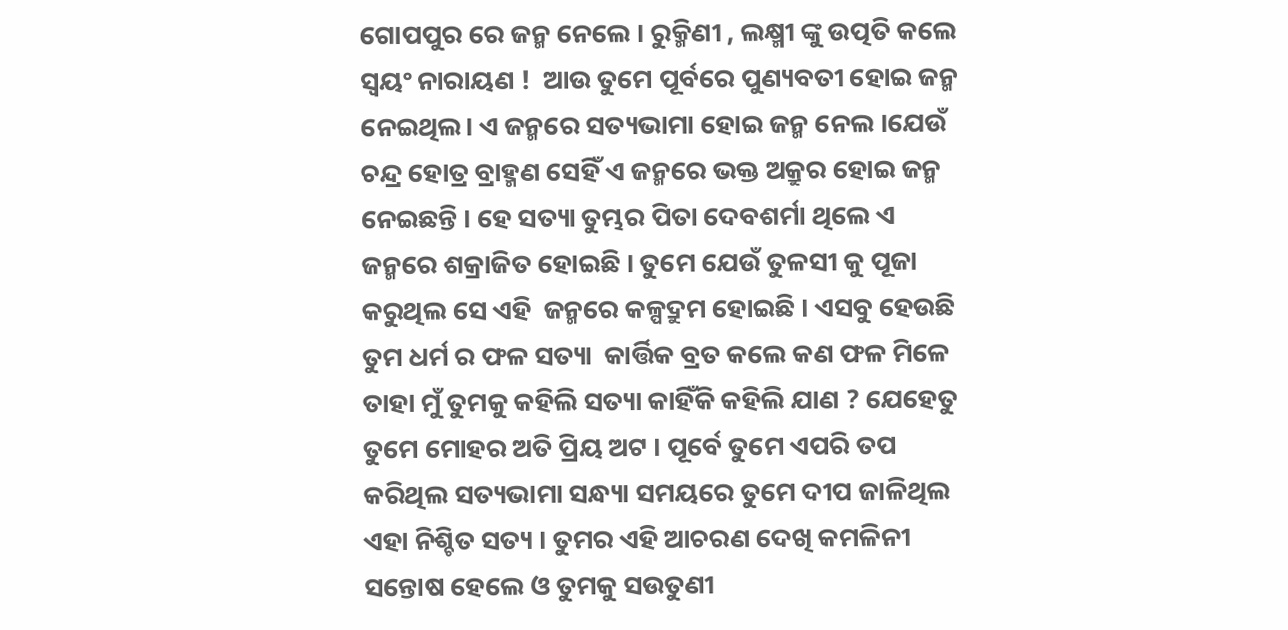ଗୋପପୁର ରେ ଜନ୍ମ ନେଲେ । ରୁକ୍ମିଣୀ , ଲକ୍ଷ୍ମୀ ଙ୍କୁ ଉତ୍ପତି କଲେ ସ୍ୱୟଂ ନାରାୟଣ !  ଆଉ ତୁମେ ପୂର୍ବରେ ପୁଣ୍ୟବତୀ ହୋଇ ଜନ୍ମ ନେଇଥିଲ। ଏ ଜନ୍ମରେ ସତ୍ୟଭାମା ହୋଇ ଜନ୍ମ ନେଲ ।ଯେଉଁ ଚନ୍ଦ୍ର ହୋତ୍ର ବ୍ରାହ୍ମଣ ସେହିଁ ଏ ଜନ୍ମରେ ଭକ୍ତ ଅକ୍ରୁର ହୋଇ ଜନ୍ମ ନେଇଛନ୍ତି । ହେ ସତ୍ୟା ତୁମ୍ଭର ପିତା ଦେବଶର୍ମା ଥିଲେ ଏ ଜନ୍ମରେ ଶକ୍ରାଜିତ ହୋଇଛି । ତୁମେ ଯେଉଁ ତୁଳସୀ କୁ ପୂଜା କରୁଥିଲ ସେ ଏହି  ଜନ୍ମରେ କଳ୍ପଦ୍ରୁମ ହୋଇଛି । ଏସବୁ ହେଉଛି ତୁମ ଧର୍ମ ର ଫଳ ସତ୍ୟା  କାର୍ତ୍ତିକ ବ୍ରତ କଲେ କଣ ଫଳ ମିଳେ ତାହା ମୁଁ ତୁମକୁ କହିଲି ସତ୍ୟା କାହିଁକି କହିଲି ଯାଣ ? ଯେହେତୁ ତୁମେ ମୋହର ଅତି ପ୍ରିୟ ଅଟ । ପୂର୍ବେ ତୁମେ ଏପରି ତପ କରିଥିଲ ସତ୍ୟଭାମା ସନ୍ଧ୍ୟା ସମୟରେ ତୁମେ ଦୀପ ଜାଳିଥିଲ ଏହା ନିଶ୍ଚିତ ସତ୍ୟ । ତୁମର ଏହି ଆଚରଣ ଦେଖି କମଳିନୀ ସନ୍ତୋଷ ହେଲେ ଓ ତୁମକୁ ସଉତୁଣୀ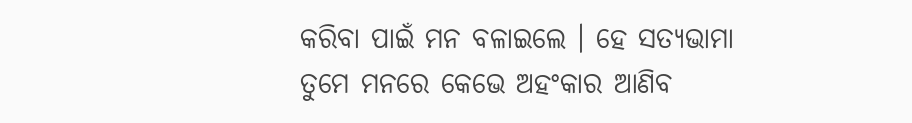କରିବା ପାଇଁ ମନ ବଳାଇଲେ । ହେ ସତ୍ୟଭାମା ତୁମେ ମନରେ କେଭେ ଅହଂକାର ଆଣିବ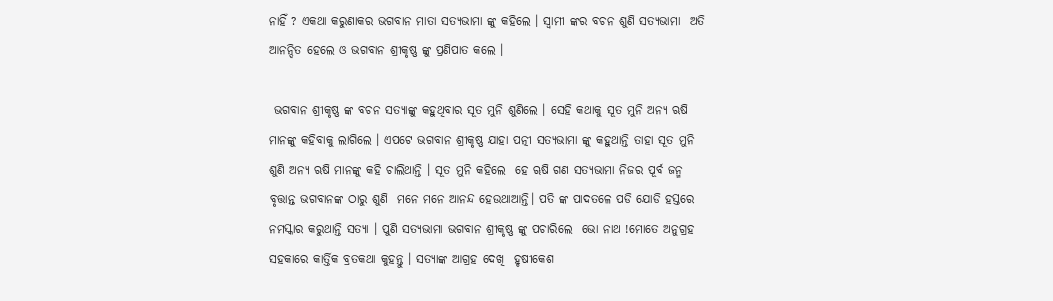ନାହିଁ ? ଏକଥା କରୁଣାକର ଭଗବାନ ମାତା ସତ୍ୟଭାମା ଙ୍କୁ କହିଲେ । ସ୍ୱାମୀ ଙ୍କର ବଚନ ଶୁଣି ସତ୍ୟଭାମା  ଅତି ଆନନ୍ଦିତ ହେଲେ ଓ ଭଗବାନ ଶ୍ରୀକୃଷ୍ଣ ଙ୍କୁ ପ୍ରଣିପାତ କଲେ ।

 ଭଗବାନ ଶ୍ରୀକୃଷ୍ଣ ଙ୍କ ବଚନ ସତ୍ୟାଙ୍କୁ କହୁଥିବାର ସୂତ ମୁନି ଶୁଣିଲେ । ସେହି କଥାକୁ ସୂତ ମୁନି ଅନ୍ୟ ଋଷି ମାନଙ୍କୁ କହିବାକୁ ଲାଗିଲେ । ଏପଟେ ଭଗବାନ ଶ୍ରୀକୃଷ୍ଣ ଯାହା ପତ୍ନୀ ସତ୍ୟଭାମା ଙ୍କୁ କହୁଥାନ୍ତି ତାହା ସୂତ ମୁନି ଶୁଣି ଅନ୍ୟ ଋଷି ମାନଙ୍କୁ କହି ଚାଲିଥାନ୍ତି । ସୂତ ମୁନି କହିଲେ  ହେ ୠଷି ଗଣ ସତ୍ୟଭାମା ନିଜର ପୂର୍ବ ଜନ୍ମ ବୃତ୍ତାନ୍ତ ଭଗବାନଙ୍କ ଠାରୁ ଶୁଣି  ମନେ ମନେ ଆନନ୍ଦ ହେଉଥାଆନ୍ତି। ପତି ଙ୍କ ପାଦତଳେ ପଡି ଯୋଡି ହସ୍ତରେ ନମସ୍କାର କରୁଥାନ୍ତି ସତ୍ୟା । ପୁଣି ସତ୍ୟଭାମା ଭଗବାନ ଶ୍ରୀକୃଷ୍ଣ ଙ୍କୁ ପଚାରିଲେ  ଭୋ ନାଥ !ମୋତେ ଅନୁଗ୍ରହ ସହକାରେ କାର୍ତ୍ତିକ ବ୍ରତକଥା କୁହନ୍ତୁ । ସତ୍ୟାଙ୍କ ଆଗ୍ରହ ଦେଖି  ହୃଷୀକେଶ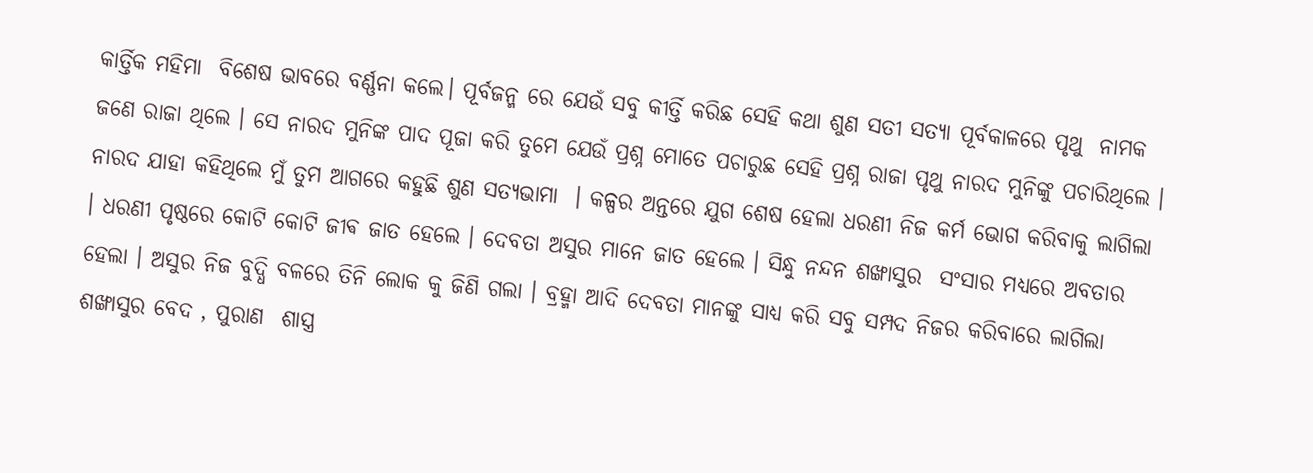କାର୍ତ୍ତିକ ମହିମା  ବିଶେଷ ଭାବରେ ବର୍ଣ୍ଣନା କଲେ। ପୂର୍ବଜନ୍ମ ରେ ଯେଉଁ ସବୁ କୀର୍ତ୍ତି କରିଛ ସେହି କଥା ଶୁଣ ସତୀ ସତ୍ୟା ପୂର୍ବକାଳରେ ପୃଥୁ  ନାମକ ଜଣେ ରାଜା ଥିଲେ । ସେ ନାରଦ ମୁନିଙ୍କ ପାଦ ପୂଜା କରି ତୁମେ ଯେଉଁ ପ୍ରଶ୍ନ ମୋତେ ପଚାରୁଛ ସେହି ପ୍ରଶ୍ନ ରାଜା ପୃଥୁ ନାରଦ ମୁନିଙ୍କୁ ପଚାରିଥିଲେ । ନାରଦ ଯାହା କହିଥିଲେ ମୁଁ ତୁମ ଆଗରେ କହୁଛି ଶୁଣ ସତ୍ୟଭାମା  । କଳ୍ପର ଅନ୍ତରେ ଯୁଗ ଶେଷ ହେଲା ଧରଣୀ ନିଜ କର୍ମ ଭୋଗ କରିବାକୁ ଲାଗିଲା । ଧରଣୀ ପୃଷ୍ଠରେ କୋଟି କୋଟି ଜୀଵ ଜାତ ହେଲେ । ଦେବତା ଅସୁର ମାନେ ଜାତ ହେଲେ । ସିନ୍ଧୁ ନନ୍ଦନ ଶଙ୍ଖାସୁର  ସଂସାର ମଧ୍ୟରେ ଅବତାର ହେଲା । ଅସୁର ନିଜ ବୁଦ୍ଧି ବଳରେ ତିନି ଲୋକ କୁ ଜିଣି ଗଲା । ବ୍ରହ୍ମା ଆଦି ଦେବତା ମାନଙ୍କୁ ସାଧ୍ୟ କରି ସବୁ ସମ୍ପଦ ନିଜର କରିବାରେ ଲାଗିଲା ଶଙ୍ଖାସୁର ବେଦ , ପୁରାଣ  ଶାସ୍ତ୍ର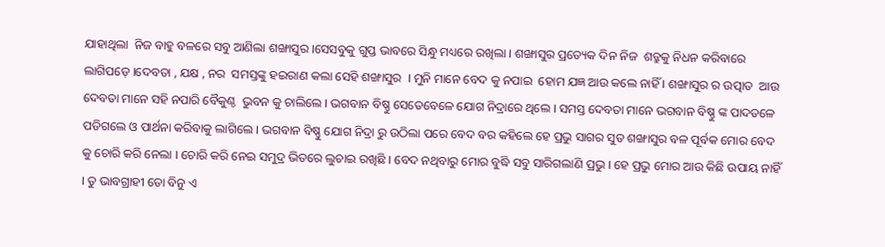ଯାହାଥିଲା  ନିଜ ବାହୁ ବଳରେ ସବୁ ଆଣିଲା ଶଙ୍ଖାସୁର ।ସେସବୁକୁ ଗୁପ୍ତ ଭାବରେ ସିନ୍ଧୁ ମଧ୍ୟରେ ରଖିଲା । ଶଙ୍ଖାସୁର ପ୍ରତ୍ୟେକ ଦିନ ନିଜ  ଶତ୍ରୁକୁ ନିଧନ କରିବାରେ ଲାଗିପଡ଼େ ।ଦେବତା , ଯକ୍ଷ , ନର  ସମସ୍ତଙ୍କୁ ହଇରାଣ କଲା ସେହି ଶଙ୍ଖାସୁର  । ମୁନି ମାନେ ବେଦ କୁ ନପାଇ  ହୋମ ଯଜ୍ଞ ଆଉ କଲେ ନାହିଁ । ଶଙ୍ଖାସୁର ର ଉତ୍ପାତ  ଆଉ ଦେବତା ମାନେ ସହି ନପାରି ବୈକୁଣ୍ଠ  ଭୁବନ କୁ ଚାଲିଲେ । ଭଗବାନ ବିଷ୍ଣୁ ସେତେବେଳେ ଯୋଗ ନିଦ୍ରାରେ ଥିଲେ । ସମସ୍ତ ଦେବତା ମାନେ ଭଗବାନ ବିଷ୍ଣୁ ଙ୍କ ପାଦତଳେ ପଡିଗଲେ ଓ ପାର୍ଥନା କରିବାକୁ ଲାଗିଲେ । ଭଗବାନ ବିଷ୍ଣୁ ଯୋଗ ନିଦ୍ରା ରୁ ଉଠିଲା ପରେ ବେଦ ବର କହିଲେ ହେ ପ୍ରଭୁ ସାଗର ସୁତ ଶଙ୍ଖାସୁର ବଳ ପୂର୍ବକ ମୋର ବେଦ କୁ ଚୋରି କରି ନେଲା । ଚୋରି କରି ନେଇ ସମୁଦ୍ର ଭିତରେ ଲୁଚାଇ ରଖିଛି । ବେଦ ନଥିବାରୁ ମୋର ବୁଦ୍ଧି ସବୁ ସାରିଗଲାଣି ପ୍ରଭୁ । ହେ ପ୍ରଭୁ ମୋର ଆଉ କିଛି ଉପାୟ ନାହିଁ । ତୁ ଭାବଗ୍ରାହୀ ତୋ ବିନୁ ଏ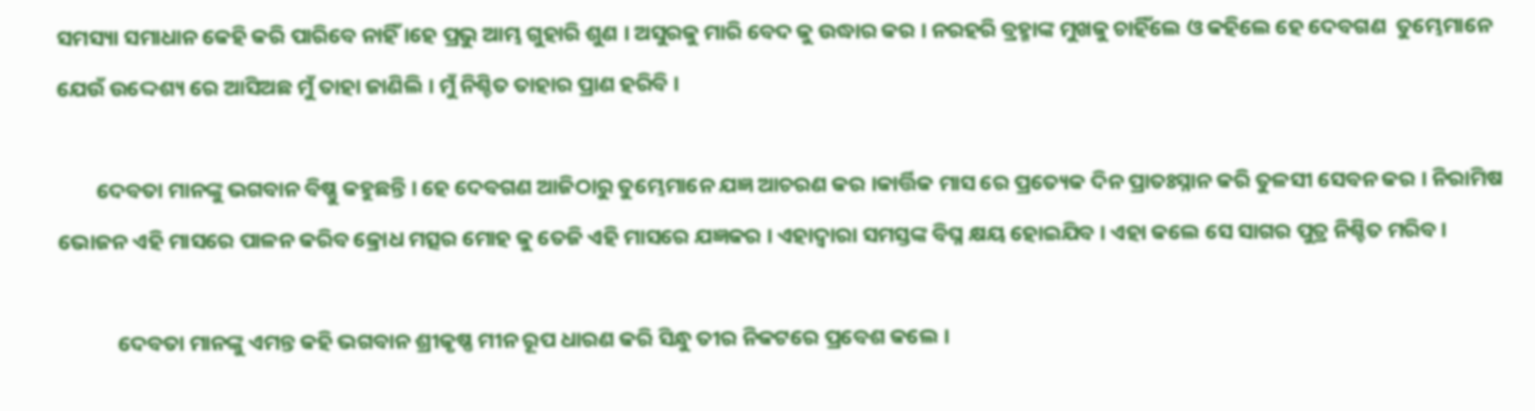ସମସ୍ୟା ସମାଧାନ କେହି କରି ପାରିବେ ନାହିଁ ।ହେ ପ୍ରଭୁ ଆମ୍ଭ ଗୁହାରି ଶୁଣ । ଅସୁରକୁ ମାରି ବେଦ କୁ ଉଦ୍ଧାର କର । ନରହରି ବ୍ରହ୍ମାଙ୍କ ମୁଖକୁ ଚାହିଁଲେ ଓ କହିଲେ ହେ ଦେବଗଣ  ତୁମ୍ଭେମାନେ ଯେଉଁ ଉଦ୍ଦେଶ୍ୟ ରେ ଆସିଅଛ ମୁଁ ତାହା ଜାଣିଲି । ମୁଁ ନିଶ୍ଚିତ ତାହାର ପ୍ରାଣ ହରିବି ।

        ଦେବତା ମାନଙ୍କୁ ଭଗବାନ ବିଷ୍ଣୁ କହୁଛନ୍ତି । ହେ ଦେବଗଣ ଆଜିଠାରୁ ତୁମ୍ଭେମାନେ ଯଜ୍ଞ ଆଚରଣ କର ।କାର୍ତ୍ତିକ ମାସ ରେ ପ୍ରତ୍ୟେକ ଦିନ ପ୍ରାତଃସ୍ନାନ କରି ତୁଳସୀ ସେବନ କର । ନିରାମିଷ ଭୋଜନ ଏହି ମାସରେ ପାଳନ କରିବ କ୍ରୋଧ ମତ୍ସର ମୋହ କୁ ତେଜି ଏହି ମାସରେ ଯଜ୍ଞକର । ଏହାଦ୍ବାରା ସମସ୍ତଙ୍କ ବିଘ୍ନ କ୍ଷୟ ହୋଇଯିବ । ଏହା କଲେ ସେ ସାଗର ପୁତ୍ର ନିଶ୍ଚିତ ମରିବ।

            ଦେବତା ମାନଙ୍କୁ ଏମନ୍ତ କହି ଭଗବାନ ଶ୍ରୀକୃଷ୍ଣ ମୀନ ରୂପ ଧାରଣ କରି ସିନ୍ଧୁ ତୀର ନିକଟରେ ପ୍ରବେଶ କଲେ ।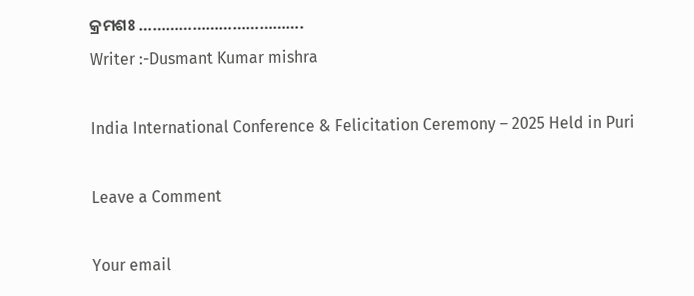କ୍ରମଶଃ ……………………………….
Writer :-Dusmant Kumar mishra

India International Conference & Felicitation Ceremony – 2025 Held in Puri

Leave a Comment

Your email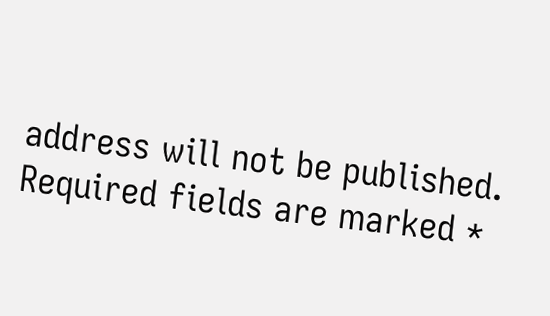address will not be published. Required fields are marked *